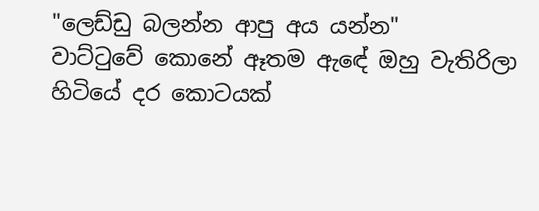"ලෙඩ්ඩු බලන්න ආපු අය යන්න"
වාට්ටුවේ කොනේ ඈතම ඇඳේ ඔහු වැතිරිලා හිටියේ දර කොටයක්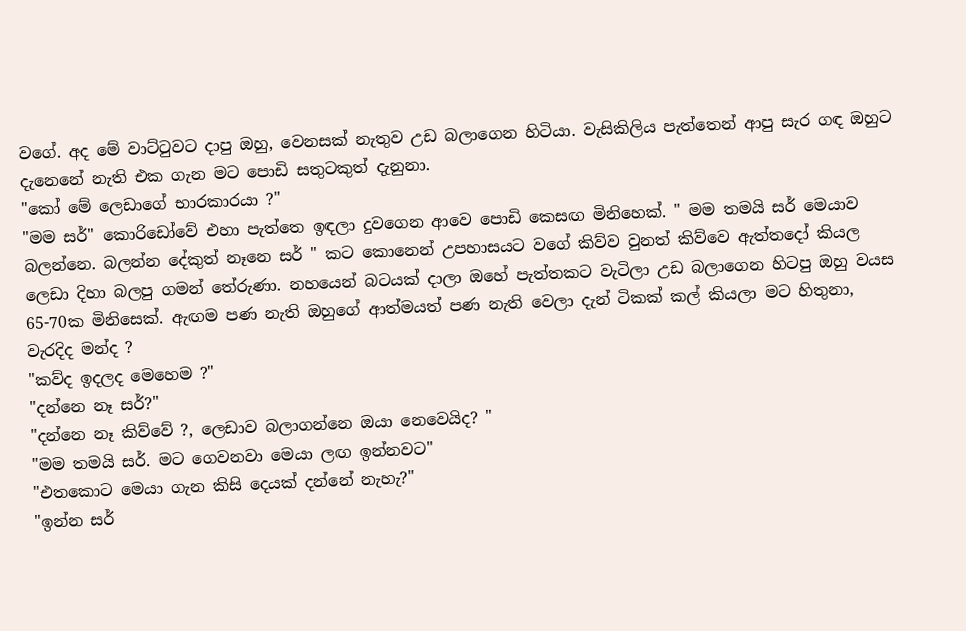වගේ. අද මේ වාට්ටුවට දාපු ඔහු, වෙනසක් නැතුව උඩ බලාගෙන හිටියා. වැසිකිලිය පැත්තෙන් ආපු සැර ගඳ ඔහුට දැනෙනේ නැති එක ගැන මට පොඩි සතුටකුත් දැනුනා.
"කෝ මේ ලෙඩාගේ භාරකාරයා ?"
"මම සර්" කොරිඩෝවේ එහා පැත්තෙ ඉඳලා දුවගෙන ආවෙ පොඩි කෙසඟ මිනිහෙක්. " මම තමයි සර් මෙයාව බලන්නෙ. බලන්න දේකුත් නෑනෙ සර් " කට කොනෙන් උපහාසයට වගේ කිව්ව වුනත් කිව්වෙ ඇත්තදෝ කියල ලෙඩා දිහා බලපු ගමන් තේරුණා. නහයෙන් බටයක් දාලා ඔහේ පැත්තකට වැටිලා උඩ බලාගෙන හිටපු ඔහු වයස 65-70ක මිනිසෙක්. ඇඟම පණ නැති ඔහුගේ ආත්මයත් පණ නැති වෙලා දැන් ටිකක් කල් කියලා මට හිතුනා, වැරදිද මන්ද ?
"කව්ද ඉදලද මෙහෙම ?"
"දන්නෙ නෑ සර්?"
"දන්නෙ නෑ කිව්වේ ?, ලෙඩාව බලාගන්නෙ ඔයා නෙවෙයිද? "
"මම තමයි සර්. මට ගෙවනවා මෙයා ලඟ ඉන්නවට"
"එතකොට මෙයා ගැන කිසි දෙයක් දන්නේ නැහැ?"
"ඉන්න සර්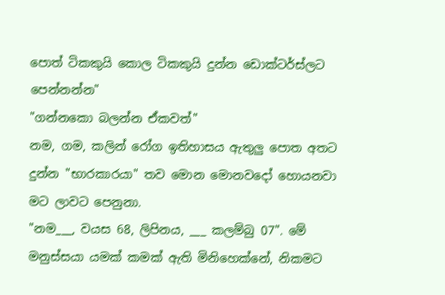පොත් ටිකකුයි කොල ටිකකුයි දුන්න ඩොක්ටර්ස්ලට පෙන්නන්න"
"ගන්නකො බලන්න ඒකවත්"
නම, ගම, කලින් රෝග ඉතිහාසය ඇතුලු පොත අතට දුන්න "භාරකාරයා" තව මොන මොනවදෝ හොයනවා මට ලාවට පෙනුනා.
"නම___, වයස 68, ලිපිනය, ___ කලම්බු 07". මේ මනුස්සයා යමක් කමක් ඇති මිනිහෙක්නේ, නිකමට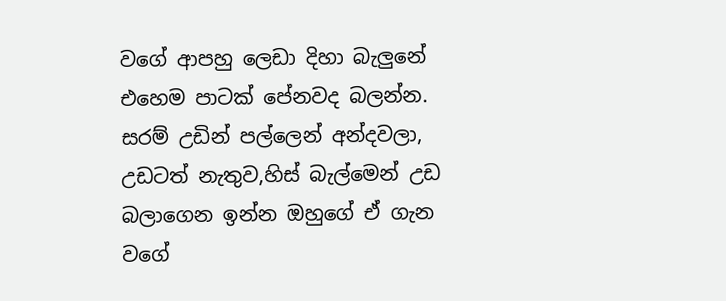වගේ ආපහු ලෙඩා දිහා බැලුනේ එහෙම පාටක් පේනවද බලන්න. සරම් උඩින් පල්ලෙන් අන්දවලා, උඩටත් නැතුව,හිස් බැල්මෙන් උඩ බලාගෙන ඉන්න ඔහුගේ ඒ ගැන වගේ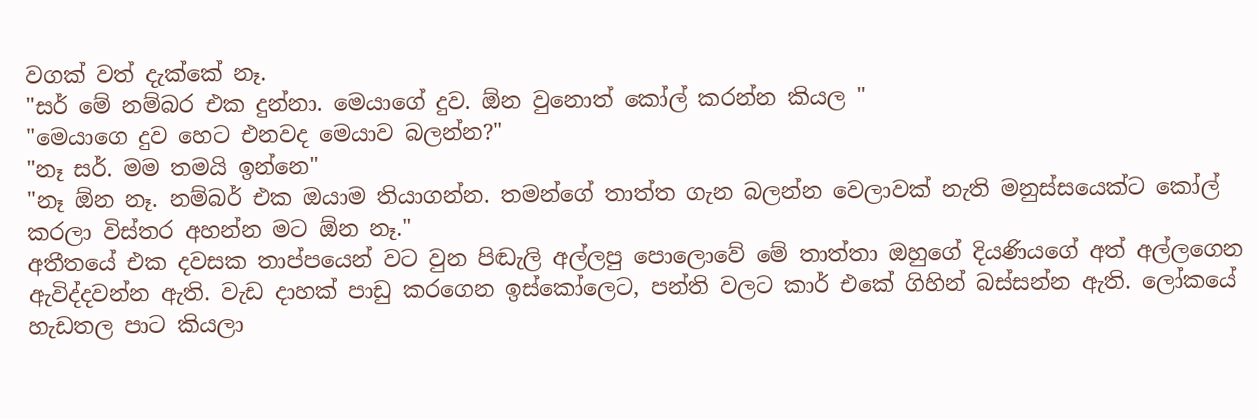වගක් වත් දැක්කේ නෑ.
"සර් මේ නම්බර එක දුන්නා. මෙයාගේ දුව. ඕන වුනොත් කෝල් කරන්න කියල "
"මෙයාගෙ දුව හෙට එනවද මෙයාව බලන්න?"
"නෑ සර්. මම තමයි ඉන්නෙ"
"නෑ ඕන නෑ. නම්බර් එක ඔයාම තියාගන්න. තමන්ගේ තාත්ත ගැන බලන්න වෙලාවක් නැති මනුස්සයෙක්ට කෝල් කරලා විස්තර අහන්න මට ඕන නෑ."
අතීතයේ එක දවසක තාප්පයෙන් වට වුන පිඬැලි අල්ලපු පොලොවේ මේ තාත්තා ඔහුගේ දියණියගේ අත් අල්ලගෙන ඇවිද්දවන්න ඇති. වැඩ දාහක් පාඩු කරගෙන ඉස්කෝලෙට, පන්ති වලට කාර් එකේ ගිහින් බස්සන්න ඇති. ලෝකයේ හැඩතල පාට කියලා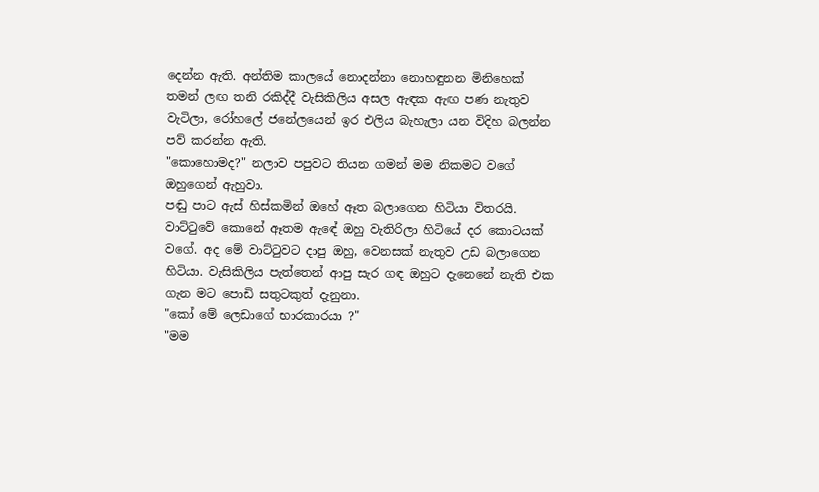දෙන්න ඇති. අන්තිම කාලයේ නොදන්නා නොහඳුනන මිනිහෙක් තමන් ලඟ තනි රකිද්දී වැසිකිලිය අසල ඇඳක ඇඟ පණ නැතුව වැටිලා, රෝහලේ ජනේලයෙන් ඉර එලිය බැහැලා යන විදිහ බලන්න පව් කරන්න ඇති.
"කොහොමද?" නලාව පපුවට තියන ගමන් මම නිකමට වගේ ඔහුගෙන් ඇහුවා.
පඬු පාට ඇස් හිස්කමින් ඔහේ ඈත බලාගෙන හිටියා විතරයි.
වාට්ටුවේ කොනේ ඈතම ඇඳේ ඔහු වැතිරිලා හිටියේ දර කොටයක් වගේ. අද මේ වාට්ටුවට දාපු ඔහු, වෙනසක් නැතුව උඩ බලාගෙන හිටියා. වැසිකිලිය පැත්තෙන් ආපු සැර ගඳ ඔහුට දැනෙනේ නැති එක ගැන මට පොඩි සතුටකුත් දැනුනා.
"කෝ මේ ලෙඩාගේ භාරකාරයා ?"
"මම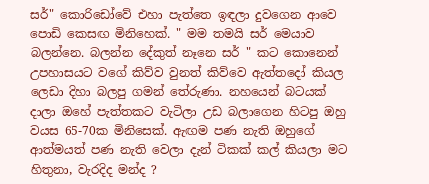සර්" කොරිඩෝවේ එහා පැත්තෙ ඉඳලා දුවගෙන ආවෙ පොඩි කෙසඟ මිනිහෙක්. " මම තමයි සර් මෙයාව බලන්නෙ. බලන්න දේකුත් නෑනෙ සර් " කට කොනෙන් උපහාසයට වගේ කිව්ව වුනත් කිව්වෙ ඇත්තදෝ කියල ලෙඩා දිහා බලපු ගමන් තේරුණා. නහයෙන් බටයක් දාලා ඔහේ පැත්තකට වැටිලා උඩ බලාගෙන හිටපු ඔහු වයස 65-70ක මිනිසෙක්. ඇඟම පණ නැති ඔහුගේ ආත්මයත් පණ නැති වෙලා දැන් ටිකක් කල් කියලා මට හිතුනා, වැරදිද මන්ද ?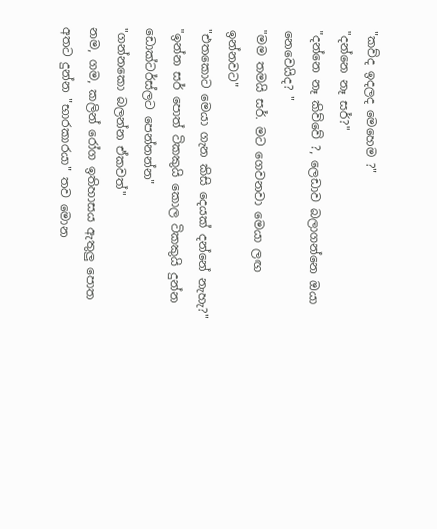"කව්ද ඉදලද මෙහෙම ?"
"දන්නෙ නෑ සර්?"
"දන්නෙ නෑ කිව්වේ ?, ලෙඩාව බලාගන්නෙ ඔයා නෙවෙයිද? "
"මම තමයි සර්. මට ගෙවනවා මෙයා ලඟ ඉන්නවට"
"එතකොට මෙයා ගැන කිසි දෙයක් දන්නේ නැහැ?"
"ඉන්න සර් පොත් ටිකකුයි කොල ටිකකුයි දුන්න ඩොක්ටර්ස්ලට පෙන්නන්න"
"ගන්නකො බලන්න ඒකවත්"
නම, ගම, කලින් රෝග ඉතිහාසය ඇතුලු පොත අතට දුන්න "භාරකාරයා" තව මොන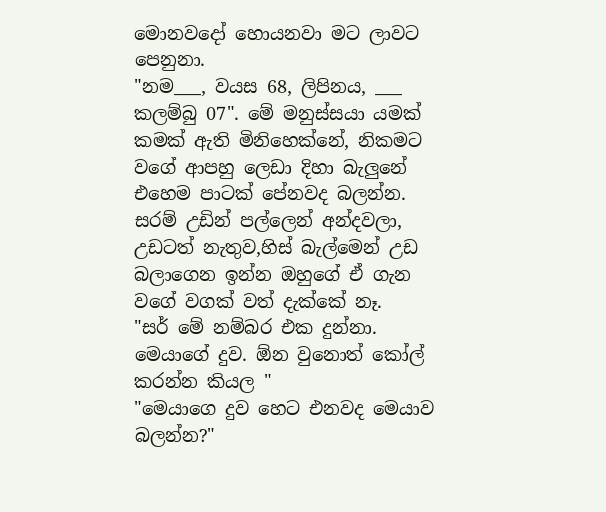මොනවදෝ හොයනවා මට ලාවට පෙනුනා.
"නම___, වයස 68, ලිපිනය, ___ කලම්බු 07". මේ මනුස්සයා යමක් කමක් ඇති මිනිහෙක්නේ, නිකමට වගේ ආපහු ලෙඩා දිහා බැලුනේ එහෙම පාටක් පේනවද බලන්න. සරම් උඩින් පල්ලෙන් අන්දවලා, උඩටත් නැතුව,හිස් බැල්මෙන් උඩ බලාගෙන ඉන්න ඔහුගේ ඒ ගැන වගේ වගක් වත් දැක්කේ නෑ.
"සර් මේ නම්බර එක දුන්නා. මෙයාගේ දුව. ඕන වුනොත් කෝල් කරන්න කියල "
"මෙයාගෙ දුව හෙට එනවද මෙයාව බලන්න?"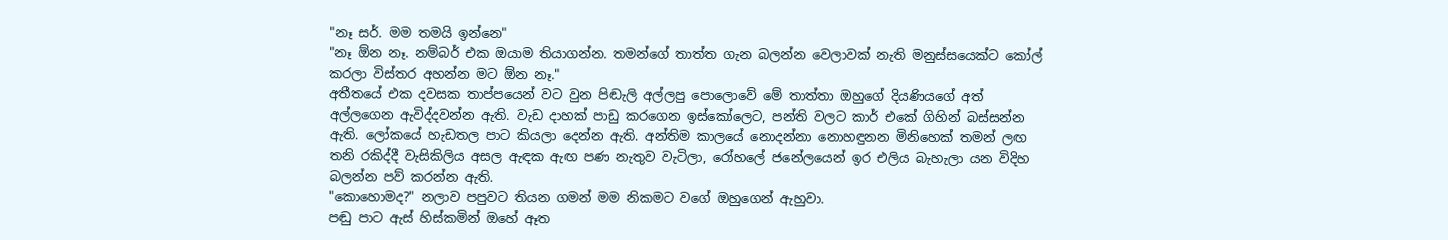"නෑ සර්. මම තමයි ඉන්නෙ"
"නෑ ඕන නෑ. නම්බර් එක ඔයාම තියාගන්න. තමන්ගේ තාත්ත ගැන බලන්න වෙලාවක් නැති මනුස්සයෙක්ට කෝල් කරලා විස්තර අහන්න මට ඕන නෑ."
අතීතයේ එක දවසක තාප්පයෙන් වට වුන පිඬැලි අල්ලපු පොලොවේ මේ තාත්තා ඔහුගේ දියණියගේ අත් අල්ලගෙන ඇවිද්දවන්න ඇති. වැඩ දාහක් පාඩු කරගෙන ඉස්කෝලෙට, පන්ති වලට කාර් එකේ ගිහින් බස්සන්න ඇති. ලෝකයේ හැඩතල පාට කියලා දෙන්න ඇති. අන්තිම කාලයේ නොදන්නා නොහඳුනන මිනිහෙක් තමන් ලඟ තනි රකිද්දී වැසිකිලිය අසල ඇඳක ඇඟ පණ නැතුව වැටිලා, රෝහලේ ජනේලයෙන් ඉර එලිය බැහැලා යන විදිහ බලන්න පව් කරන්න ඇති.
"කොහොමද?" නලාව පපුවට තියන ගමන් මම නිකමට වගේ ඔහුගෙන් ඇහුවා.
පඬු පාට ඇස් හිස්කමින් ඔහේ ඈත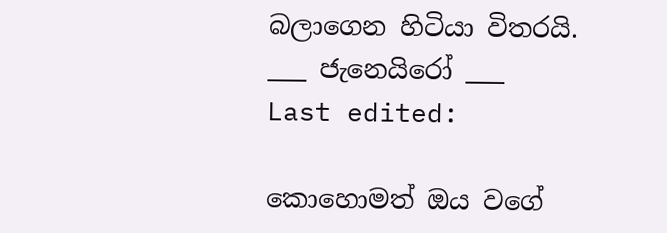බලාගෙන හිටියා විතරයි.
___ ජැනෙයිරෝ ___
Last edited:

කොහොමත් ඔය වගේ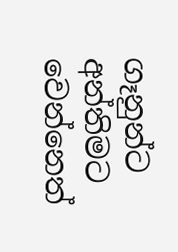ගෑනුන්ට අන්තිමට වෙන්නෙත්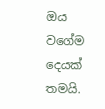ඔය වගේම දෙයක් තමයි.